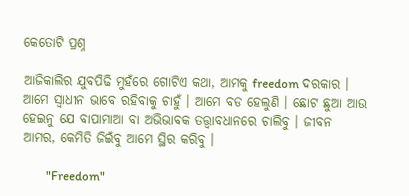କେତୋଟି ପ୍ରଶ୍ନ

ଆଜିକାଲିର ଯୁବପିଢି ମୁହଁରେ ଗୋଟିଏ କଥା, ଆମକୁ freedom ଦରକାର । ଆମେ ସ୍ୱାଧୀନ ଭାବେ ରହିବାକୁ ଚାହୁଁ । ଆମେ ବଡ ହେଲୁଣି । ଛୋଟ ଛୁଆ ଆଉ ହେଇନୁ ଯେ ବାପାମାଆ ବା ଅଭିଭାବକ ତତ୍ତ୍ଵାବଧାନରେ ଚାଲିବୁ । ଜୀବନ ଆମର, କେମିତି ଜିଇଁବୁ ଆମେ ସ୍ଥିର କରିବୁ ।

        "Freedom"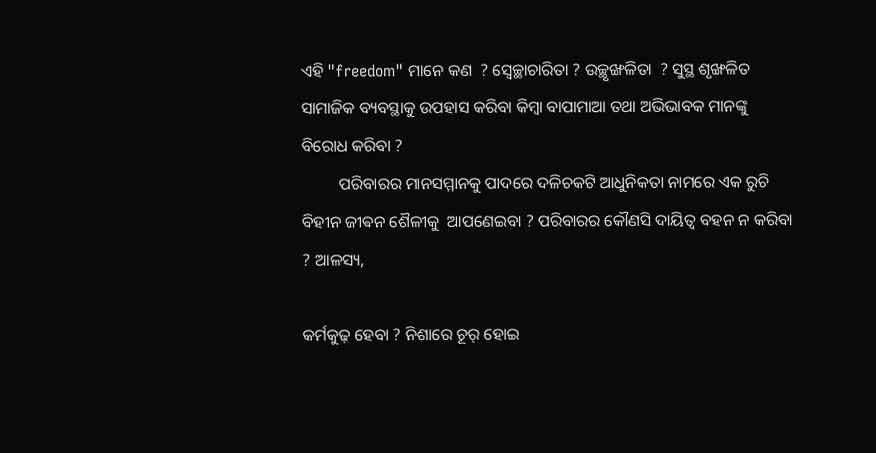ଏହି "freedom" ମାନେ କଣ  ? ସ୍ବେଚ୍ଛାଚାରିତା ? ଉଚ୍ଛୃଙ୍ଖଳିତା  ? ସୁସ୍ଥ ଶୃଙ୍ଖଳିତ ସାମାଜିକ ବ୍ୟବସ୍ଥାକୁ ଉପହାସ କରିବା କିମ୍ବା ବାପାମାଆ ତଥା ଅଭିଭାବକ ମାନଙ୍କୁ ବିରୋଧ କରିବା ?
         ପରିବାରର ମାନସମ୍ମାନକୁ ପାଦରେ ଦଳିଚକଟି ଆଧୁନିକତା ନାମରେ ଏକ ରୁଚି ବିହୀନ ଜୀଵନ ଶୈଳୀକୁ  ଆପଣେଇବା ? ପରିବାରର କୌଣସି ଦାୟିତ୍ୱ ବହନ ନ କରିବା ? ଆଳସ୍ୟ,

କର୍ମକୁଢ଼ ହେବା ? ନିଶାରେ ଚୂର୍ ହୋଇ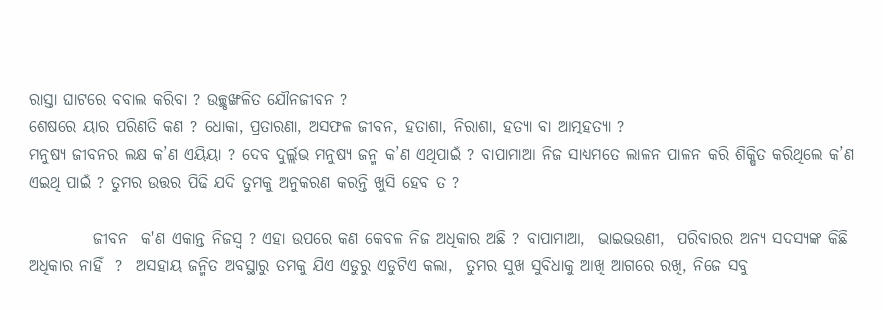ରାସ୍ତା ଘାଟରେ ବବାଲ କରିବା ? ଉଚ୍ଛୃଙ୍ଖଳିତ ଯୌନଜୀବନ ?
ଶେଷରେ ୟାର ପରିଣତି କଣ ? ଧୋକା, ପ୍ରତାରଣା, ଅସଫଳ ଜୀବନ, ହତାଶା, ନିରାଶା, ହତ୍ୟା ବା ଆତ୍ମହତ୍ୟା ?
ମନୁଷ୍ୟ ଜୀବନର ଲକ୍ଷ କ’ଣ ଏୟିୟା ? ଦେବ ଦୁର୍ଲ୍ଲଭ ମନୁଷ୍ୟ ଜନ୍ମ କ’ଣ ଏଥିପାଇଁ ? ବାପାମାଆ ନିଜ ସାଧ୍ୟମତେ ଲାଳନ ପାଳନ କରି ଶିକ୍ଷିତ କରିଥିଲେ କ’ଣ ଏଇଥି ପାଇଁ ? ତୁମର ଉତ୍ତର ପିଢି ଯଦି ତୁମକୁ ଅନୁକରଣ କରନ୍ତି ଖୁସି ହେବ ତ ?

          ଜୀବନ  କ'ଣ ଏକାନ୍ତ ନିଜସ୍ଵ ? ଏହା ଉପରେ କଣ କେବଳ ନିଜ ଅଧିକାର ଅଛି ? ବାପାମାଆ,  ଭାଇଭଉଣୀ,  ପରିବାରର ଅନ୍ୟ ସଦସ୍ୟଙ୍କ କିଛି ଅଧିକାର ନାହିଁ  ?  ଅସହାୟ ଜନ୍ମିତ ଅବସ୍ଥାରୁ ତମକୁ ଯିଏ ଏଡୁରୁ ଏଡୁଟିଏ କଲା,  ତୁମର ସୁଖ ସୁବିଧାକୁ ଆଖି ଆଗରେ ରଖି, ନିଜେ ସବୁ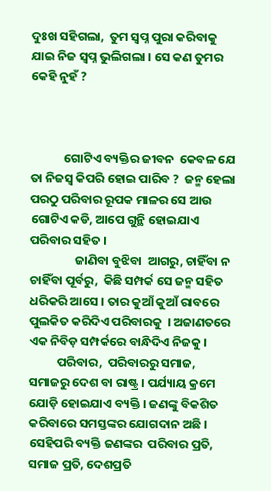ଦୁଃଖ ସହିଗଲା,  ତୁମ ସ୍ୱପ୍ନ ପୁରା କରିବାକୁ ଯାଇ ନିଜ ସ୍ୱପ୍ନ ଭୁଲିଗଲା । ସେ କଣ ତୁମର କେହି ନୁହଁ ?



            ଗୋଟିଏ ବ୍ୟକ୍ତିର ଜୀବନ  କେବଳ ଯେ ତା ନିଜସ୍ଵ କିପରି ହୋଇ ପାରିବ ?  ଜନ୍ମ ହେଲା ପରଠୁ ପରିବାର ରୂପକ ମାଳର ସେ ଆଉ ଗୋଟିଏ କଡି, ଆପେ ଗୁନ୍ଥି ହୋଇଯାଏ ପରିବାର ସହିତ ।
                ଜାଣିବା ବୁଝିବା  ଆଗରୁ, ଚାହିଁବା ନ ଚାହିଁବା ପୂର୍ବରୁ,  କିଛି ସମ୍ପର୍କ ସେ ଜନ୍ମ ସହିତ ଧରିକରି ଆସେ । ତାର କୁଆଁ କୁଆଁ ରାବରେ ପୁଲକିତ କରିଦିଏ ପରିବାରକୁ  । ଅଜାଣତରେ ଏକ ନିବିଡ଼ ସମ୍ପର୍କରେ ବାନ୍ଧିଦିଏ ନିଜକୁ ।
          ପରିବାର,  ପରିବାରରୁ ସମାଜ,  ସମାଜରୁ ଦେଶ ବା ରାଷ୍ଟ୍ର । ପର୍ଯ୍ୟାୟ କ୍ରମେ ଯୋଡ଼ି ହୋଇଯାଏ ବ୍ୟକ୍ତି । ଜଣଙ୍କୁ ବିକଶିତ କରିବାରେ ସମସ୍ତଙ୍କର ଯୋଗଦାନ ଅଛି ।  ସେହିପରି ବ୍ୟକ୍ତି ଜଣଙ୍କର  ପରିବାର ପ୍ରତି, ସମାଜ ପ୍ରତି, ଦେଶପ୍ରତି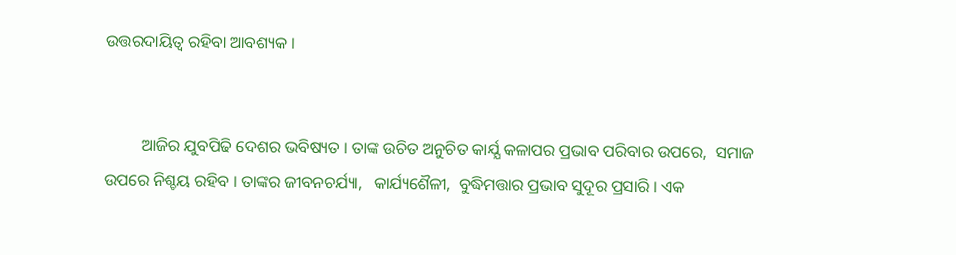ଉତ୍ତରଦାୟିତ୍ୱ ରହିବା ଆବଶ୍ୟକ ।


         ଆଜିର ଯୁବପିଢି ଦେଶର ଭବିଷ୍ୟତ । ତାଙ୍କ ଉଚିତ ଅନୁଚିତ କାର୍ଯ୍ଯ କଳାପର ପ୍ରଭାବ ପରିବାର ଉପରେ,  ସମାଜ ଉପରେ ନିଶ୍ଚୟ ରହିବ । ତାଙ୍କର ଜୀବନଚର୍ଯ୍ୟା,   କାର୍ଯ୍ୟଶୈଳୀ,  ବୁଦ୍ଧିମତ୍ତାର ପ୍ରଭାବ ସୁଦୂର ପ୍ରସାରି । ଏକ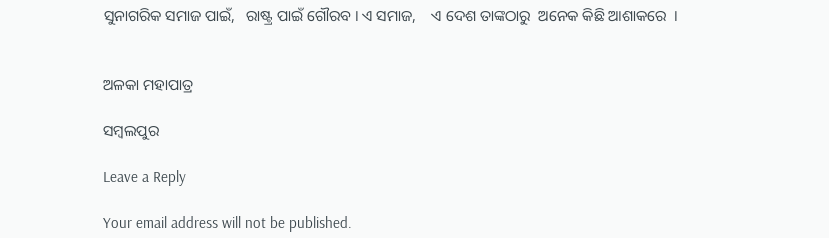ସୁନାଗରିକ ସମାଜ ପାଇଁ,   ରାଷ୍ଟ୍ର ପାଇଁ ଗୌରବ । ଏ ସମାଜ,    ଏ ଦେଶ ତାଙ୍କଠାରୁ  ଅନେକ କିଛି ଆଶାକରେ  ।


ଅଳକା ମହାପାତ୍ର

ସମ୍ବଲପୁର

Leave a Reply

Your email address will not be published.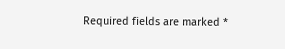Required fields are marked *